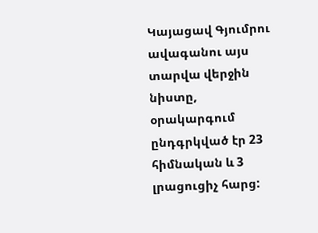Կայացավ Գյումրու ավագանու այս տարվա վերջին նիստը, օրակարգում ընդգրկված էր 23 հիմնական և 3 լրացուցիչ հարց: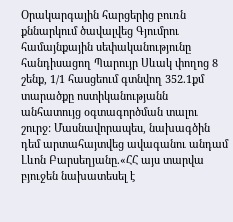Օրակարգային հարցերից բուռն քննարկում ծավալվեց Գյումրու համայնքային սեփականությունը հանդիսացող Պարույր Սևակ փողոց 8 շենք, 1/1 հասցեում գտնվող 352.1քմ տարածքը ոստիկանությանն անհատույց օգտագործման տալու շուրջ: Մասնավորապես, նախագծին դեմ արտահայտվեց ավագանու անդամ Լևոն Բարսեղյանը.«ՀՀ այս տարվա բյուջեն նախատեսել է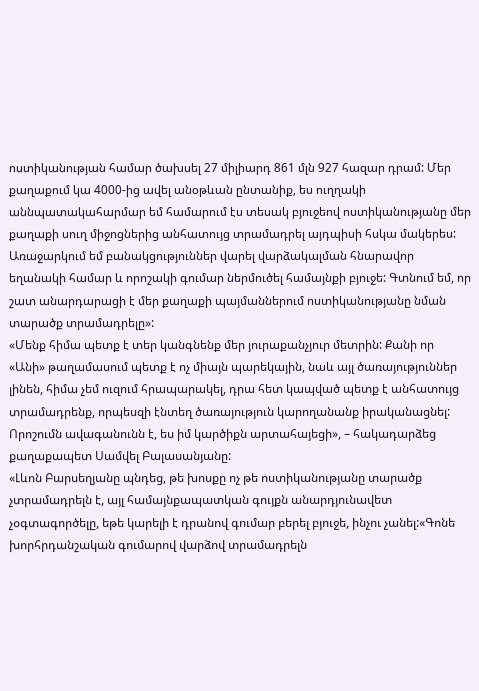ոստիկանության համար ծախսել 27 միլիարդ 861 մլն 927 հազար դրամ: Մեր քաղաքում կա 4000-ից ավել անօթևան ընտանիք, ես ուղղակի աննպատակահարմար եմ համարում էս տեսակ բյուջեով ոստիկանությանը մեր քաղաքի սուղ միջոցներից անհատույց տրամադրել այդպիսի հսկա մակերես: Առաջարկում եմ բանակցություններ վարել վարձակալման հնարավոր եղանակի համար և որոշակի գումար ներմուծել համայնքի բյուջե: Գտնում եմ, որ շատ անարդարացի է մեր քաղաքի պայմաններում ոստիկանությանը նման տարածք տրամադրելը»:
«Մենք հիմա պետք է տեր կանգնենք մեր յուրաքանչյուր մետրին: Քանի որ «Անի» թաղամասում պետք է ոչ միայն պարեկային, նաև այլ ծառայություններ լինեն, հիմա չեմ ուզում հրապարակել, դրա հետ կապված պետք է անհատույց տրամադրենք, որպեսզի էնտեղ ծառայություն կարողանանք իրականացնել: Որոշումն ավագանունն է, ես իմ կարծիքն արտահայեցի», – հակադարձեց քաղաքապետ Սամվել Բալասանյանը:
«Լևոն Բարսեղյանը պնդեց, թե խոսքը ոչ թե ոստիկանությանը տարածք չտրամադրելն է, այլ համայնքապատկան գույքն անարդյունավետ չօգտագործելը, եթե կարելի է դրանով գումար բերել բյուջե, ինչու չանել:«Գոնե խորհրդանշական գումարով վարձով տրամադրելն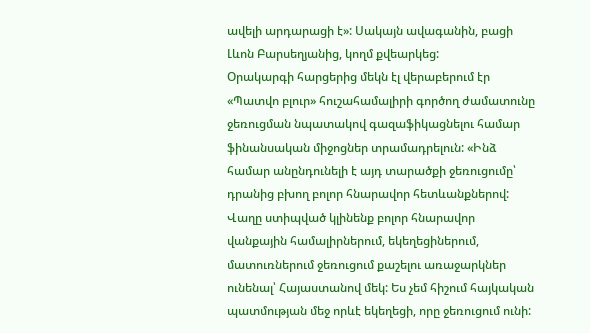ավելի արդարացի է»: Սակայն ավագանին, բացի Լևոն Բարսեղյանից, կողմ քվեարկեց:
Օրակարգի հարցերից մեկն էլ վերաբերում էր «Պատվո բլուր» հուշահամալիրի գործող ժամատունը ջեռուցման նպատակով գազաֆիկացնելու համար ֆինանսական միջոցներ տրամադրելուն: «Ինձ համար անընդունելի է այդ տարածքի ջեռուցումը՝ դրանից բխող բոլոր հնարավոր հետևանքներով: Վաղը ստիպված կլինենք բոլոր հնարավոր վանքային համալիրներում, եկեղեցիներում, մատուռներում ջեռուցում քաշելու առաջարկներ ունենալ՝ Հայաստանով մեկ: Ես չեմ հիշում հայկական պատմության մեջ որևէ եկեղեցի, որը ջեռուցում ունի: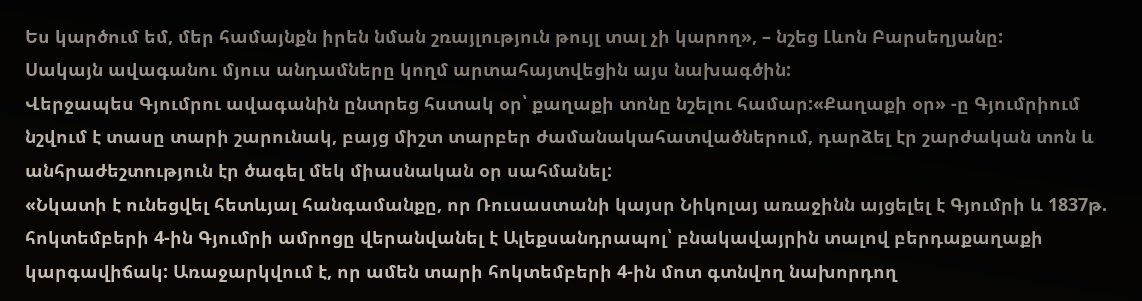Ես կարծում եմ, մեր համայնքն իրեն նման շռայլություն թույլ տալ չի կարող», – նշեց Լևոն Բարսեղյանը:
Սակայն ավագանու մյուս անդամները կողմ արտահայտվեցին այս նախագծին:
Վերջապես Գյումրու ավագանին ընտրեց հստակ օր՝ քաղաքի տոնը նշելու համար:«Քաղաքի օր» -ը Գյումրիում նշվում է տասը տարի շարունակ, բայց միշտ տարբեր ժամանակահատվածներում, դարձել էր շարժական տոն և անհրաժեշտություն էր ծագել մեկ միասնական օր սահմանել:
«Նկատի է ունեցվել հետևյալ հանգամանքը, որ Ռուսաստանի կայսր Նիկոլայ առաջինն այցելել է Գյումրի և 1837թ. հոկտեմբերի 4-ին Գյումրի ամրոցը վերանվանել է Ալեքսանդրապոլ՝ բնակավայրին տալով բերդաքաղաքի կարգավիճակ: Առաջարկվում է, որ ամեն տարի հոկտեմբերի 4-ին մոտ գտնվող նախորդող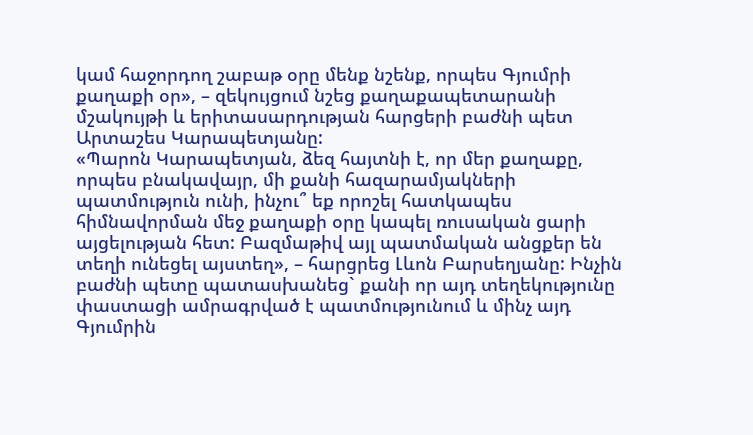կամ հաջորդող շաբաթ օրը մենք նշենք, որպես Գյումրի քաղաքի օր», – զեկույցում նշեց քաղաքապետարանի մշակույթի և երիտասարդության հարցերի բաժնի պետ Արտաշես Կարապետյանը:
«Պարոն Կարապետյան, ձեզ հայտնի է, որ մեր քաղաքը, որպես բնակավայր, մի քանի հազարամյակների պատմություն ունի, ինչու՞ եք որոշել հատկապես հիմնավորման մեջ քաղաքի օրը կապել ռուսական ցարի այցելության հետ: Բազմաթիվ այլ պատմական անցքեր են տեղի ունեցել այստեղ», – հարցրեց Լևոն Բարսեղյանը: Ինչին բաժնի պետը պատասխանեց` քանի որ այդ տեղեկությունը փաստացի ամրագրված է պատմությունում և մինչ այդ Գյումրին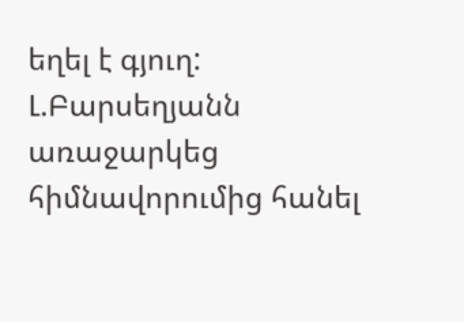եղել է գյուղ: Լ.Բարսեղյանն առաջարկեց հիմնավորումից հանել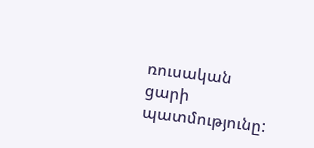ռուսական ցարի պատմությունը: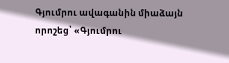Գյումրու ավագանին միաձայն որոշեց՝ «Գյումրու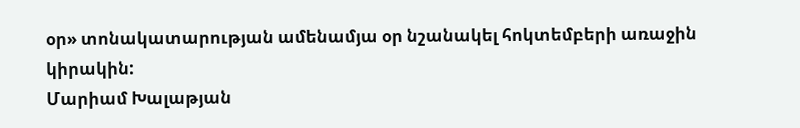օր» տոնակատարության ամենամյա օր նշանակել հոկտեմբերի առաջին կիրակին:
Մարիամ Խալաթյան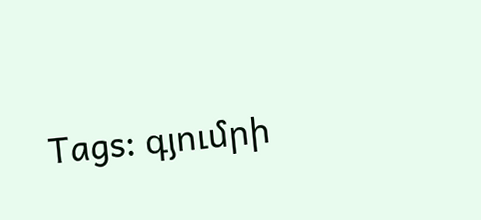Tags: գյումրի